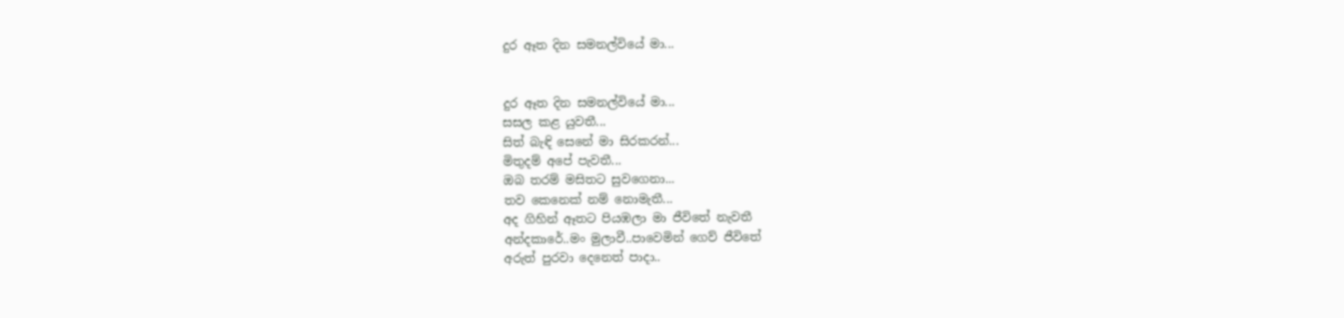දුර ඈත දින සමනල්වියේ මා...


දුර ඈත දින සමනල්වියේ මා...
සසල කළ යුවතී...
සිත් බැඳි සෙනේ මා සිරකරන්...
මිතුදම් අපේ පැවතී...
ඔබ තරම් මසිතට සුවගෙනා...
තව කෙනෙක් නම් නොමැතී...
අද ගිහින් ඈතට පියඹලා මා ජීවිතේ නැවතී
අන්දකාරේ..මං මුලාවී..පාවෙමින් ගෙව් ජීවිතේ
අරුත් පුරවා දෙනෙත් පාදා..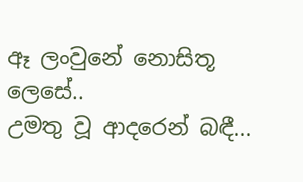ඈ ලංවුනේ නොසිතූ ලෙසේ..
උමතු වූ ආදරෙන් බඳී...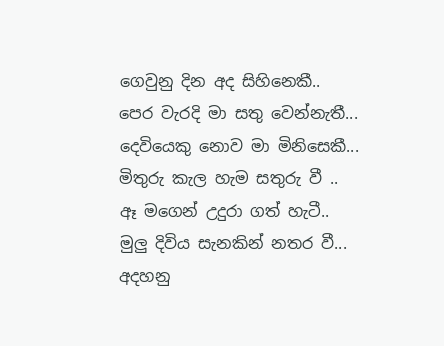ගෙවුනු දින අද සිහිනෙකී..
පෙර වැරදි මා සතු වෙන්නැතී...
දෙවියෙකු නොව මා මිනිසෙකී...
මිතුරු කැල හැම සතුරු වී ..
ඈ මගෙන් උදුරා ගත් හැටී..
මුලු දිවිය සැනකින් නතර වී...
අදහනු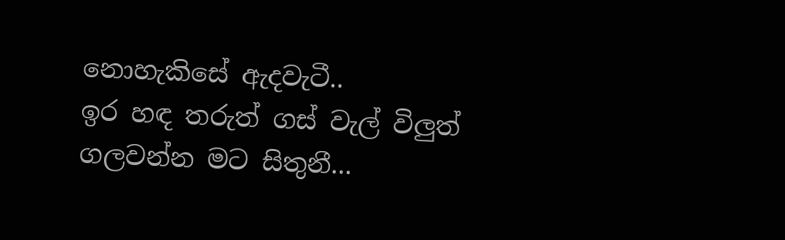නොහැකිසේ ඇදවැටී..
ඉර හඳ තරුත් ගස් වැල් විලුත් ගලවන්න මට සිතුනී...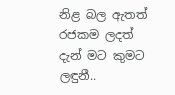නිළ බල ඇතත් රජකම ලදත්
දැන් මට කුමට ලඳුනී..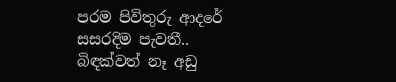පරම පිවිතුරු ආදරේ
සසරදිම පැවතී..
බිඳක්වත් නෑ අඩු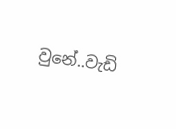වුනේ..වැඩි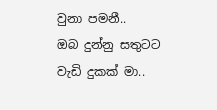වුනා පමනී..
ඔබ දුන්නු සතුටට වැඩි දුකක් මා..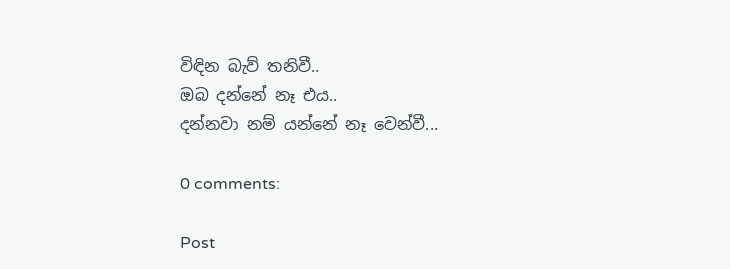විඳින බැව් තනිවී..
ඔබ දන්නේ නෑ එය..
දන්නවා නම් යන්නේ නෑ වෙන්වී...

0 comments:

Post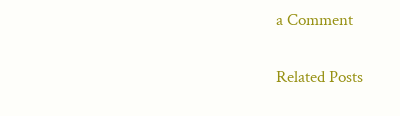a Comment

Related Posts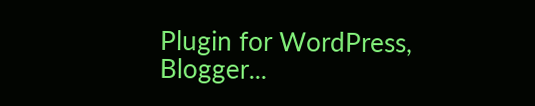Plugin for WordPress, Blogger...